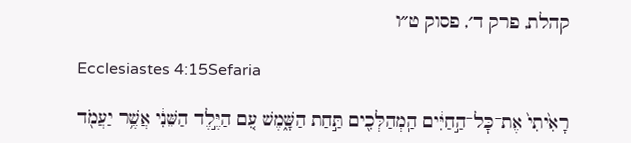קהלת, פרק ד׳, פסוק ט״ו

Ecclesiastes 4:15Sefaria

רָאִ֙יתִי֙ אֶת־כׇּל־הַ֣חַיִּ֔ים הַֽמְהַלְּכִ֖ים תַּ֣חַת הַשָּׁ֑מֶשׁ עִ֚ם הַיֶּ֣לֶד הַשֵּׁנִ֔י אֲשֶׁ֥ר יַעֲמֹ֖ד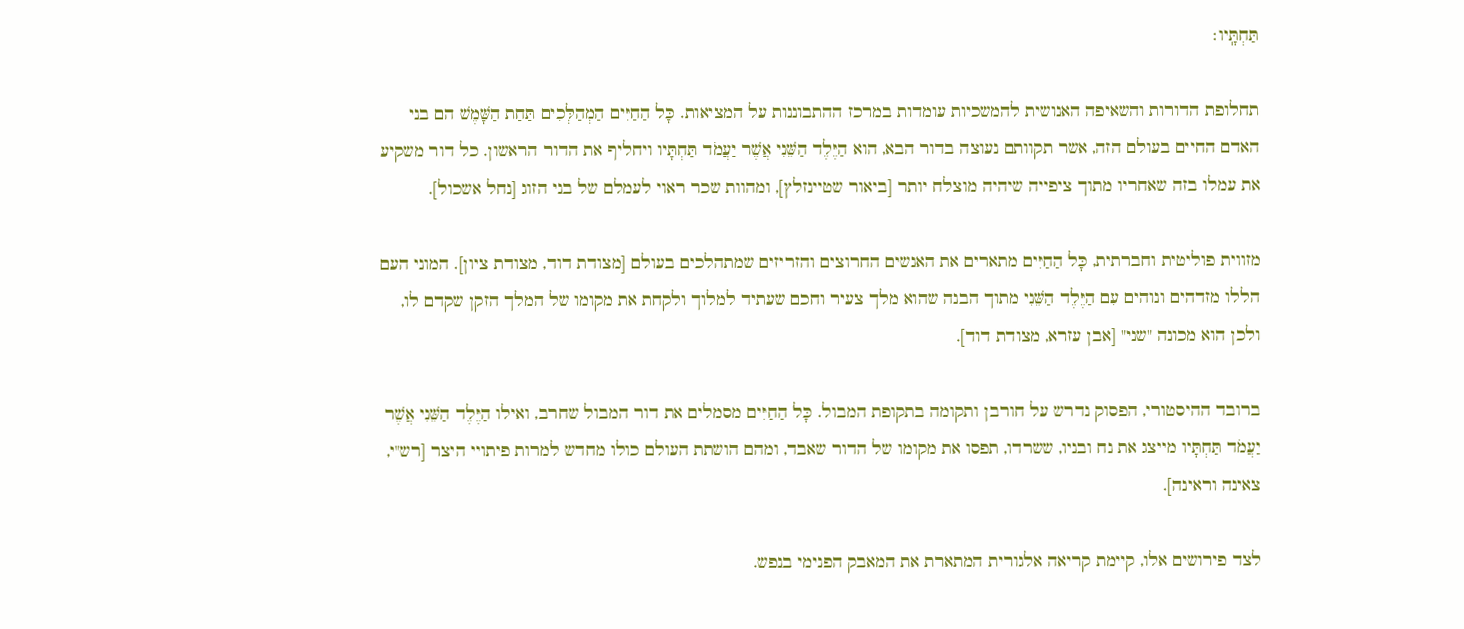תַּחְתָּֽיו׃

תחלופת הדורות והשאיפה האנושית להמשכיות עומדות במרכז ההתבוננות על המציאות. כָּל הַחַיִּים הַמְהַלְּכִים תַּחַת הַשָּׁמֶשׁ הם בני האדם החיים בעולם הזה, אשר תקוותם נעוצה בדור הבא, הוא הַיֶּלֶד הַשֵּׁנִי אֲשֶׁר יַעֲמֹד תַּחְתָּיו ויחליף את הדור הראשון. כל דור משקיע את עמלו בזה שאחריו מתוך ציפייה שיהיה מוצלח יותר [ביאור שטיינזלץ], ומהוות שכר ראוי לעמלם של בני הזוג [נחל אשכול].

מזווית פוליטית וחברתית, כָּל הַחַיִּים מתארים את האנשים החרוצים והזריזים שמתהלכים בעולם [מצודת דוד, מצודת ציון]. המוני העם הללו מזדהים ונוהים עִם הַיֶּלֶד הַשֵּׁנִי מתוך הבנה שהוא מלך צעיר וחכם שעתיד למלוך ולקחת את מקומו של המלך הזקן שקדם לו, ולכן הוא מכונה "שני" [אבן עזרא, מצודת דוד].

ברובד ההיסטורי, הפסוק נדרש על חורבן ותקומה בתקופת המבול. כָּל הַחַיִּים מסמלים את דור המבול שחרב, ואילו הַיֶּלֶד הַשֵּׁנִי אֲשֶׁר יַעֲמֹד תַּחְתָּיו מייצג את נח ובניו, ששרדו, תפסו את מקומו של הדור שאבד, ומהם הושתת העולם כולו מחדש למרות פיתויי היצר [רש"י, צאינה וראינה].

לצד פירושים אלו, קיימת קריאה אלגורית המתארת את המאבק הפנימי בנפש.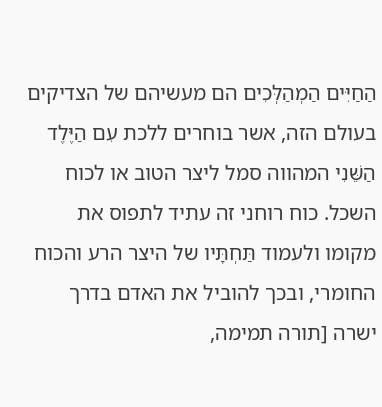הַחַיִּים הַמְהַלְּכִים הם מעשיהם של הצדיקים בעולם הזה, אשר בוחרים ללכת עִם הַיֶּלֶד הַשֵּׁנִי המהווה סמל ליצר הטוב או לכוח השכל. כוח רוחני זה עתיד לתפוס את מקומו ולעמוד תַּחְתָּיו של היצר הרע והכוח החומרי, ובכך להוביל את האדם בדרך ישרה [תורה תמימה,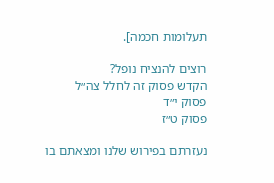תעלומות חכמה].

רוצים להנציח נופל?
הקדש פסוק זה לחלל צה״ל
פסוק י״ד
פסוק ט״ז

נעזרתם בפירוש שלנו ומצאתם בו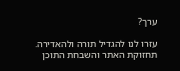ערך?

עזרו לנו להגדיל תורה ולהאדירה. תחזוקת האתר והשבחת התוכן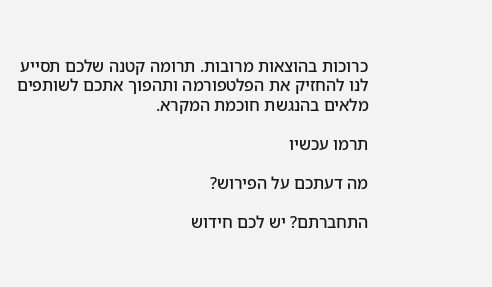כרוכות בהוצאות מרובות. תרומה קטנה שלכם תסייע לנו להחזיק את הפלטפורמה ותהפוך אתכם לשותפים מלאים בהנגשת חוכמת המקרא.

תרמו עכשיו

מה דעתכם על הפירוש?

התחברתם? יש לכם חידוש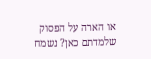או הארה על הפסוק שלמדתם כאן? נשמח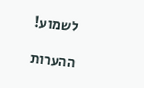לשמוע!

ההערות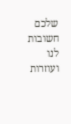שלכם חשובות לנו ועוזרות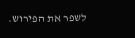לשפר את הפירוש.